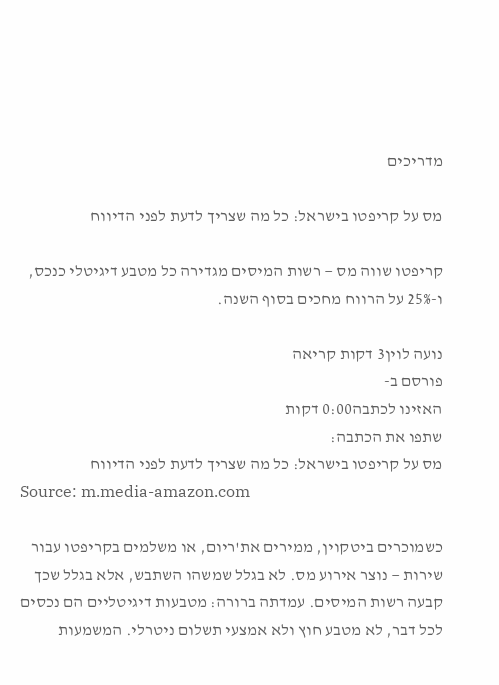מדריכים

מס על קריפטו בישראל: כל מה שצריך לדעת לפני הדיווח

קריפטו שווה מס — רשות המיסים מגדירה כל מטבע דיגיטלי כנכס, ו-25% על הרווח מחכים בסוף השנה.

נועה לוין3 דקות קריאה
פורסם ב-
האזינו לכתבה0:00 דקות
שתפו את הכתבה:
מס על קריפטו בישראל: כל מה שצריך לדעת לפני הדיווח
Source: m.media-amazon.com

כשמוכרים ביטקוין, ממירים את'ריום, או משלמים בקריפטו עבור שירות — נוצר אירוע מס. לא בגלל שמשהו השתבש, אלא בגלל שכך קבעה רשות המיסים. עמדתה ברורה: מטבעות דיגיטליים הם נכסים לכל דבר, לא מטבע חוץ ולא אמצעי תשלום ניטרלי. המשמעות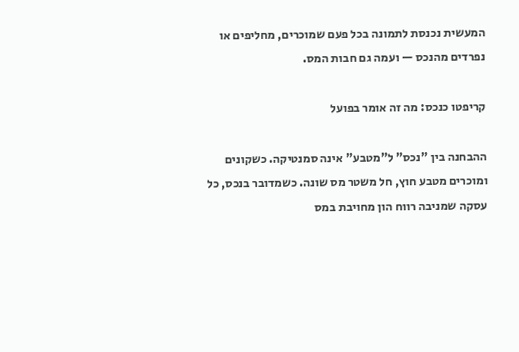המעשית נכנסת לתמונה בכל פעם שמוכרים, מחליפים או נפרדים מהנכס — ועמה גם חבות המס.

קריפטו כנכס: מה זה אומר בפועל

ההבחנה בין "נכס" ל"מטבע" אינה סמנטיקה. כשקונים ומוכרים מטבע חוץ, חל משטר מס שונה. כשמדובר בנכס, כל עסקה שמניבה רווח הון מחויבת במס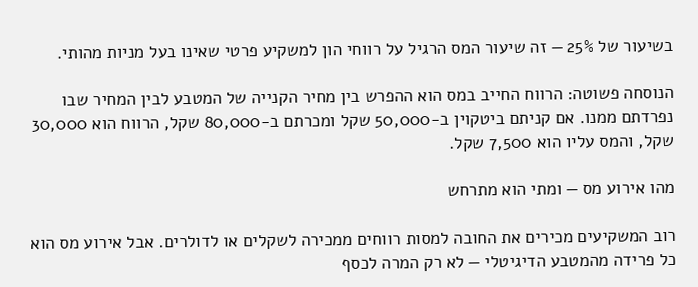בשיעור של 25% — זה שיעור המס הרגיל על רווחי הון למשקיע פרטי שאינו בעל מניות מהותי.

הנוסחה פשוטה: הרווח החייב במס הוא ההפרש בין מחיר הקנייה של המטבע לבין המחיר שבו נפרדתם ממנו. אם קניתם ביטקוין ב-50,000 שקל ומכרתם ב-80,000 שקל, הרווח הוא 30,000 שקל, והמס עליו הוא 7,500 שקל.

מהו אירוע מס — ומתי הוא מתרחש

רוב המשקיעים מכירים את החובה למסות רווחים ממכירה לשקלים או לדולרים. אבל אירוע מס הוא כל פרידה מהמטבע הדיגיטלי — לא רק המרה לכסף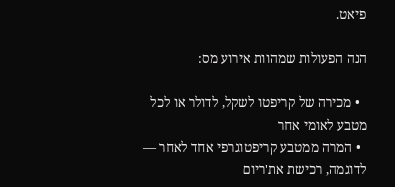פיאט.

הנה הפעולות שמהוות אירוע מס:

  • מכירה של קריפטו לשקל, לדולר או לכל מטבע לאומי אחר
  • המרה ממטבע קריפטוגרפי אחד לאחר — לדוגמה, רכישת את'ריום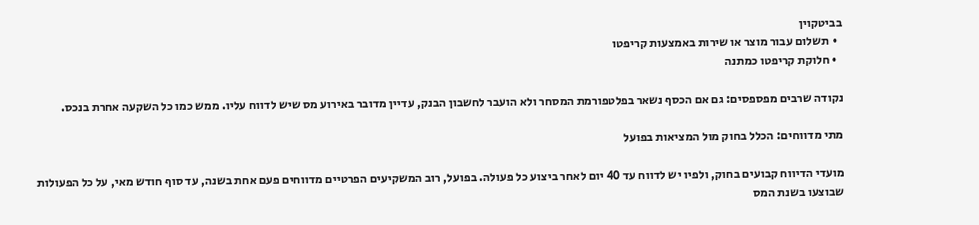בביטקוין
  • תשלום עבור מוצר או שירות באמצעות קריפטו
  • חלוקת קריפטו כמתנה

נקודה שרבים מפספסים: גם אם הכסף נשאר בפלטפורמת המסחר ולא הועבר לחשבון הבנק, עדיין מדובר באירוע מס שיש לדווח עליו. ממש כמו כל השקעה אחרת בנכס.

מתי מדווחים: הכלל בחוק מול המציאות בפועל

מועדי הדיווח קבועים בחוק, ולפיו יש לדווח עד 40 יום לאחר ביצוע כל פעולה. בפועל, רוב המשקיעים הפרטיים מדווחים פעם אחת בשנה, עד סוף חודש מאי, על כל הפעולות שבוצעו בשנת המס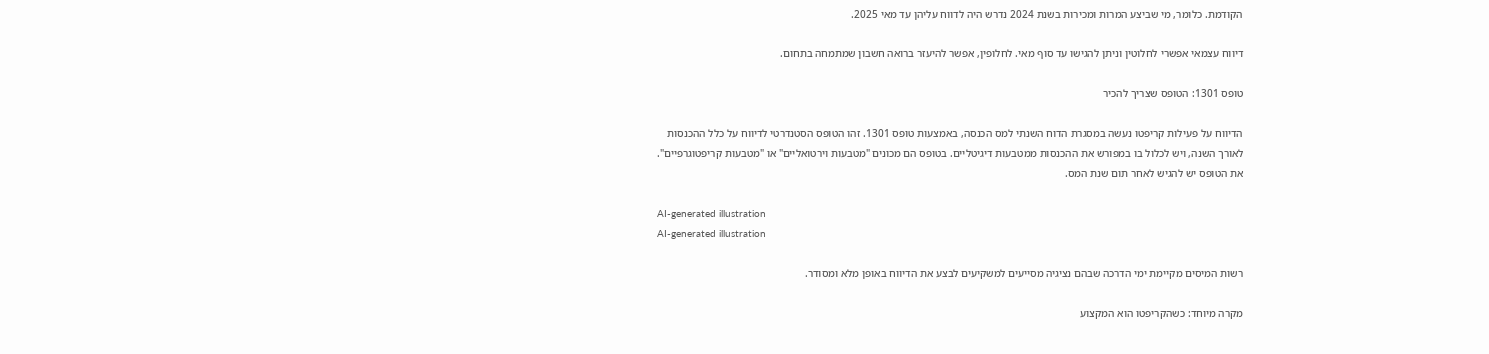הקודמת. כלומר, מי שביצע המרות ומכירות בשנת 2024 נדרש היה לדווח עליהן עד מאי 2025.

דיווח עצמאי אפשרי לחלוטין וניתן להגישו עד סוף מאי. לחלופין, אפשר להיעזר ברואה חשבון שמתמחה בתחום.

טופס 1301: הטופס שצריך להכיר

הדיווח על פעילות קריפטו נעשה במסגרת הדוח השנתי למס הכנסה, באמצעות טופס 1301. זהו הטופס הסטנדרטי לדיווח על כלל ההכנסות לאורך השנה, ויש לכלול בו במפורש את ההכנסות ממטבעות דיגיטליים. בטופס הם מכונים "מטבעות וירטואליים" או "מטבעות קריפטוגרפיים". את הטופס יש להגיש לאחר תום שנת המס.

AI-generated illustration
AI-generated illustration

רשות המיסים מקיימת ימי הדרכה שבהם נציגיה מסייעים למשקיעים לבצע את הדיווח באופן מלא ומסודר.

מקרה מיוחד: כשהקריפטו הוא המקצוע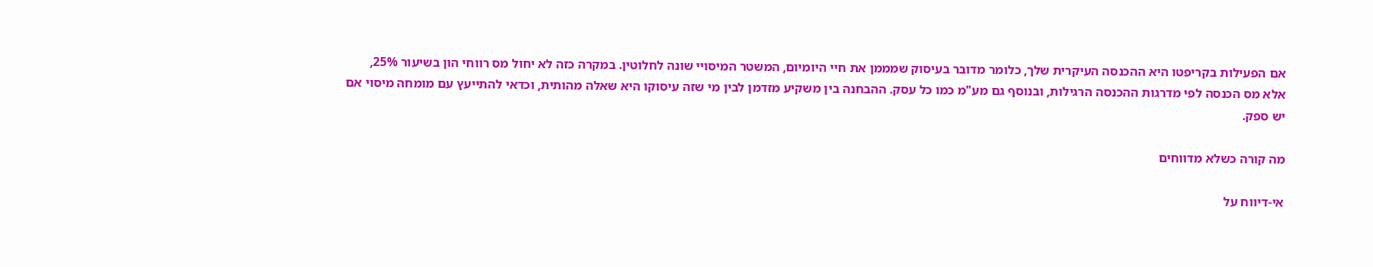אם הפעילות בקריפטו היא ההכנסה העיקרית שלך, כלומר מדובר בעיסוק שמממן את חיי היומיום, המשטר המיסויי שונה לחלוטין. במקרה כזה לא יחול מס רווחי הון בשיעור 25%, אלא מס הכנסה לפי מדרגות ההכנסה הרגילות, ובנוסף גם מע"מ כמו כל עסק. ההבחנה בין משקיע מזדמן לבין מי שזה עיסוקו היא שאלה מהותית, וכדאי להתייעץ עם מומחה מיסוי אם יש ספק.

מה קורה כשלא מדווחים

אי-דיווח על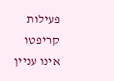פעילות קריפטו אינו עניין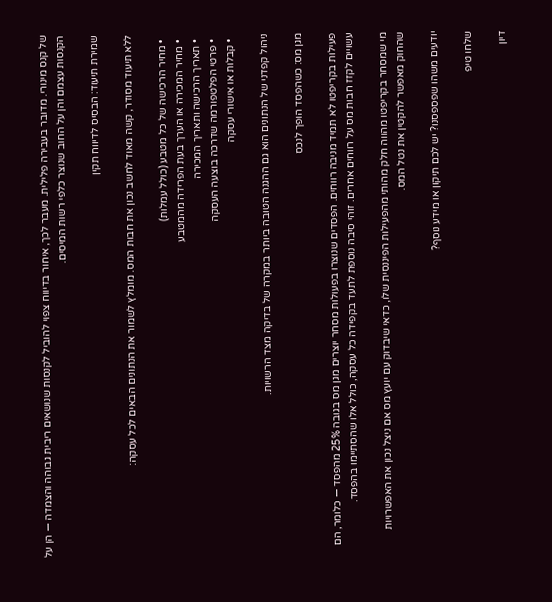של קנס מינורי. מדובר בעבירה פלילית. מעבר לכך, איחור בדיווח צפוי להוביל לקנסות שנושאים ריבית גבוהה והצמדה — הן על הקנסות עצמם והן על החוב שנוצר כלפי רשות המיסים.

שמירת תיעוד: הבסיס לדיווח תקין

ללא תיעוד מסודר, קשה מאוד לחשב נכון את חבות המס. מומלץ לשמור את הנתונים הבאים לכל עסקה:

  • מחיר הרכישה של כל מטבע (כולל עמלות)
  • מחיר המכירה או הערך בעת הפרידה מהמטבע
  • תאריך הרכישה ותאריך המכירה
  • פרטי הפלטפורמה שדרכה בוצעה העסקה
  • קבלות או אישורי עסקה

ניהול קפדני של הנתונים הוא גם ההגנה הטובה ביותר במקרה של בדיקה מצד הרשויות.

מגן מס: כשהפסד הופך לנכס

פעילות בקריפטו לא תמיד מניבה רווחים. הפסדים שנוצרו בפעולות מסחר יוצרים מגן מס בגובה 25% מהפסד — כלומר, הם עשויים לקזז חבות מס על רווחים אחרים. זוהי סיבה נוספת לתעד בקפידה כל עסקה, כולל אלו שהסתיימו בהפסד.

מי שמסחר בקריפטו מהווה חלק מהותי מהפעילות הפיננסית שלו, כדאי שיבדוק עם יועץ מס אם ניצל נכון את האפשרויות שהחוק מאפשר להקטין את נטל המס.

יודעים משהו שפספסנו? יש לכם תיקון או מידע נוסף?

שלחו טיפ

דיון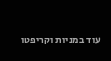עוד במניות וקריפטו